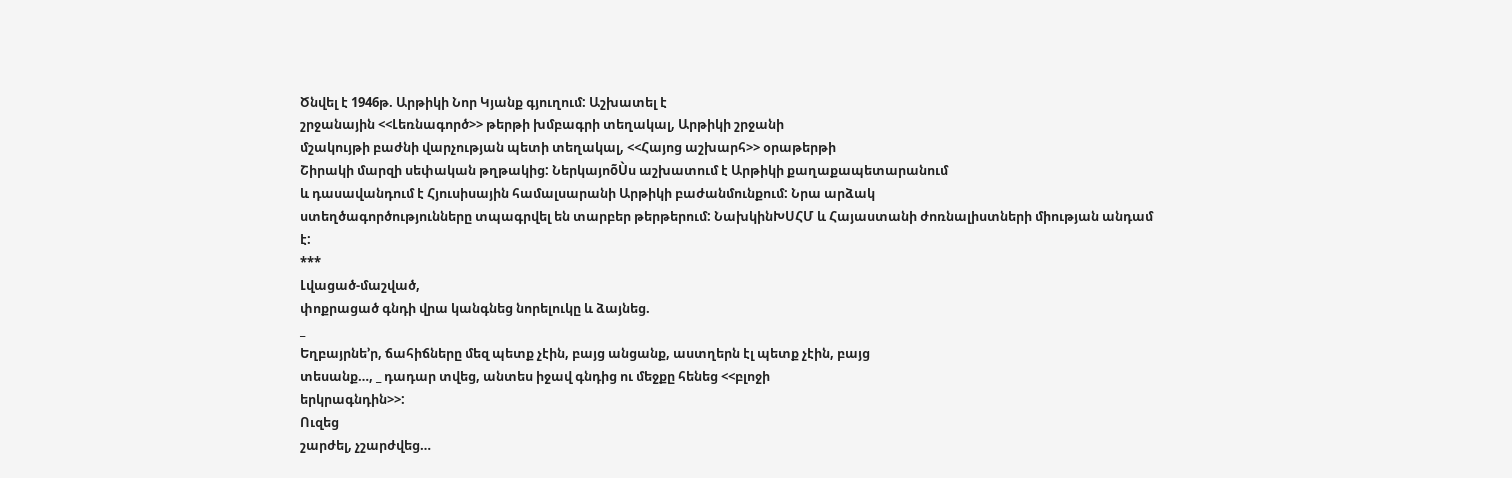Ծնվել է 1946թ. Արթիկի Նոր Կյանք գյուղում: Աշխատել է
շրջանային <<Լեռնագործ>> թերթի խմբագրի տեղակալ, Արթիկի շրջանի
մշակույթի բաժնի վարչության պետի տեղակալ, <<Հայոց աշխարհ>> օրաթերթի
Շիրակի մարզի սեփական թղթակից: ՆերկայոõÙս աշխատում է Արթիկի քաղաքապետարանում
և դասավանդում է Հյուսիսային համալսարանի Արթիկի բաժանմունքում: Նրա արձակ
ստեղծագործությունները տպագրվել են տարբեր թերթերում: ՆախկինԽՍՀՄ և Հայաստանի ժոռնալիստների միության անդամ
է:
***
Լվացած-մաշված,
փոքրացած գնդի վրա կանգնեց նորելուկը և ձայնեց.
_
Եղբայրնե’ր, ճահիճները մեզ պետք չէին, բայց անցանք, աստղերն էլ պետք չէին, բայց
տեսանք…, _ դադար տվեց, անտես իջավ գնդից ու մեջքը հենեց <<բլոջի
երկրագնդին>>:
Ուզեց
շարժել, չշարժվեց…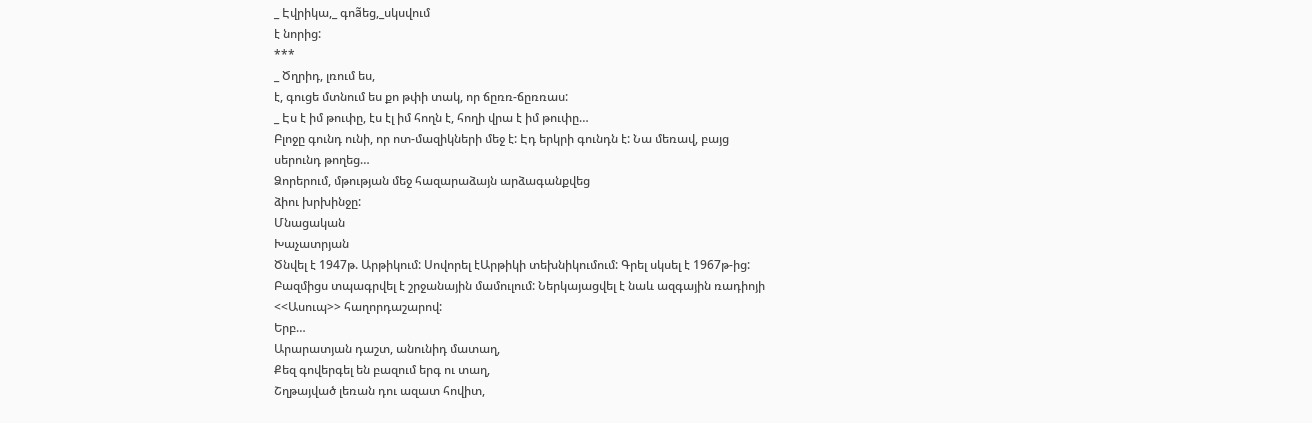_ Էվրիկա,_ գոãեց,_սկսվում
է նորից:
***
_ Ծղրիդ, լռում ես,
է, գուցե մտնում ես քո թփի տակ, որ ճըռռ-ճըռռաս:
_ Էս է իմ թուփը, էս էլ իմ հողն է, հողի վրա է իմ թուփը…
Բլոջը գունդ ունի, որ ոտ-մազիկների մեջ է: Էդ երկրի գունդն է: Նա մեռավ, բայց
սերունդ թողեց…
Ձորերում, մթության մեջ հազարաձայն արձագանքվեց
ձիու խրխինջը:
Մնացական
Խաչատրյան
Ծնվել է 1947թ. Արթիկում: Սովորել էԱրթիկի տեխնիկումում: Գրել սկսել է 1967թ-ից:
Բազմիցս տպագրվել է շրջանային մամուլում: Ներկայացվել է նաև ազգային ռադիոյի
<<Ասուպ>> հաղորդաշարով:
Երբ…
Արարատյան դաշտ, անունիդ մատաղ,
Քեզ գովերգել են բազում երգ ու տաղ,
Շղթայված լեռան դու ազատ հովիտ,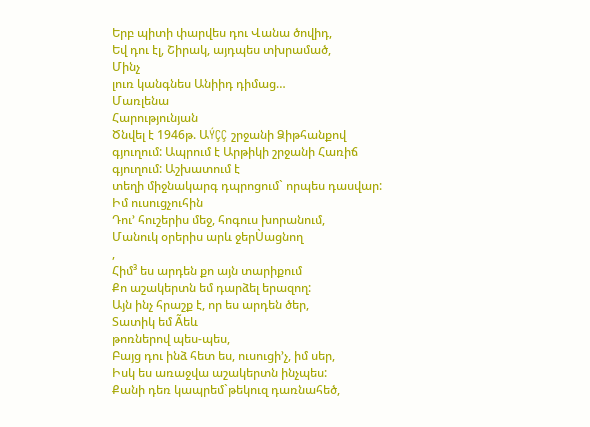Երբ պիտի փարվես դու Վանա ծովիդ,
Եվ դու էլ, Շիրակ, այդպես տխրամած,
Մինչ
լուռ կանգնես Անիիդ դիմաց…
Մառլենա
Հարությունյան
Ծնվել է 1946թ. ԱÝÇÇ շրջանի Ձիթհանքով գյուղում: Ապրում է Արթիկի շրջանի Հառիճ գյուղում: Աշխատում է
տեղի միջնակարգ դպրոցում` որպես դասվար:
Իմ ուսուցչուհին
Դու’ հուշերիս մեջ, հոգուս խորանում,
Մանուկ օրերիս արև ջերÙացնող
,
Հիմ³ ես արդեն քո այն տարիքում
Քո աշակերտն եմ դարձել երազող:
Այն ինչ հրաշք է, որ ես արդեն ծեր,
Տատիկ եմ Ãեև
թոռներով պես-պես,
Բայց դու ինձ հետ ես, ուսուցի’չ, իմ սեր,
Իսկ ես առաջվա աշակերտն ինչպես:
Քանի դեռ կապրեմ`թեկուզ դառնահեծ,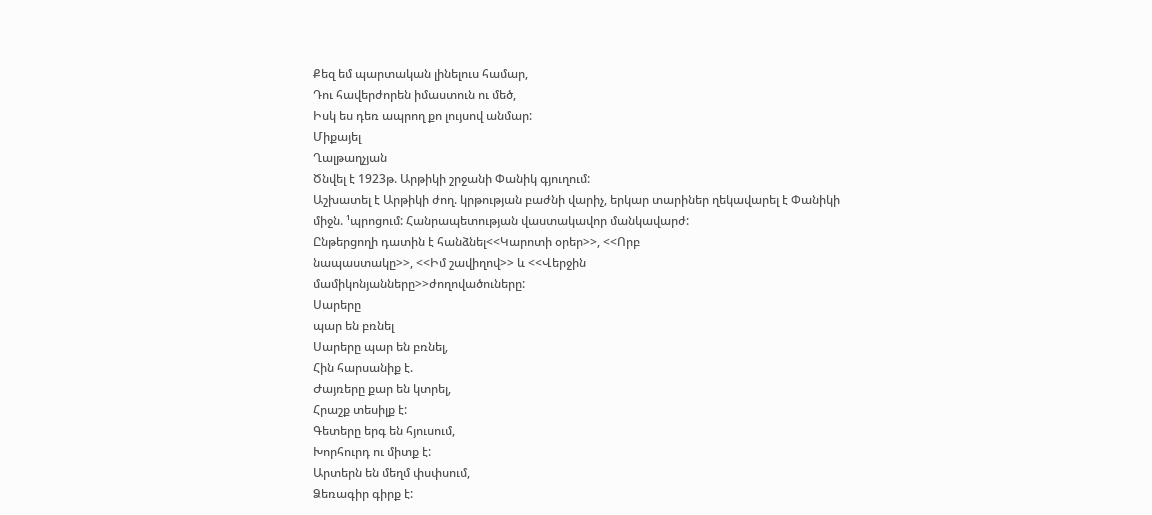Քեզ եմ պարտական լինելուս համար,
Դու հավերժորեն իմաստուն ու մեծ,
Իսկ ես դեռ ապրող քո լույսով անմար:
Միքայել
Ղալթաղչյան
Ծնվել է 1923թ. Արթիկի շրջանի Փանիկ գյուղում:
Աշխատել է Արթիկի ժող. կրթության բաժնի վարիչ, երկար տարիներ ղեկավարել է Փանիկի
միջն. ¹պրոցում: Հանրապետության վաստակավոր մանկավարժ:
Ընթերցողի դատին է հանձնել<<Կարոտի օրեր>>, <<Որբ
նապաստակը>>, <<Իմ շավիղով>> և <<Վերջին
մամիկոնյանները>>ժողովածուները:
Սարերը
պար են բռնել
Սարերը պար են բռնել,
Հին հարսանիք է.
Ժայռերը քար են կտրել,
Հրաշք տեսիլք է:
Գետերը երգ են հյուսում,
Խորհուրդ ու միտք է:
Արտերն են մեղմ փսփսում,
Ձեռագիր գիրք է: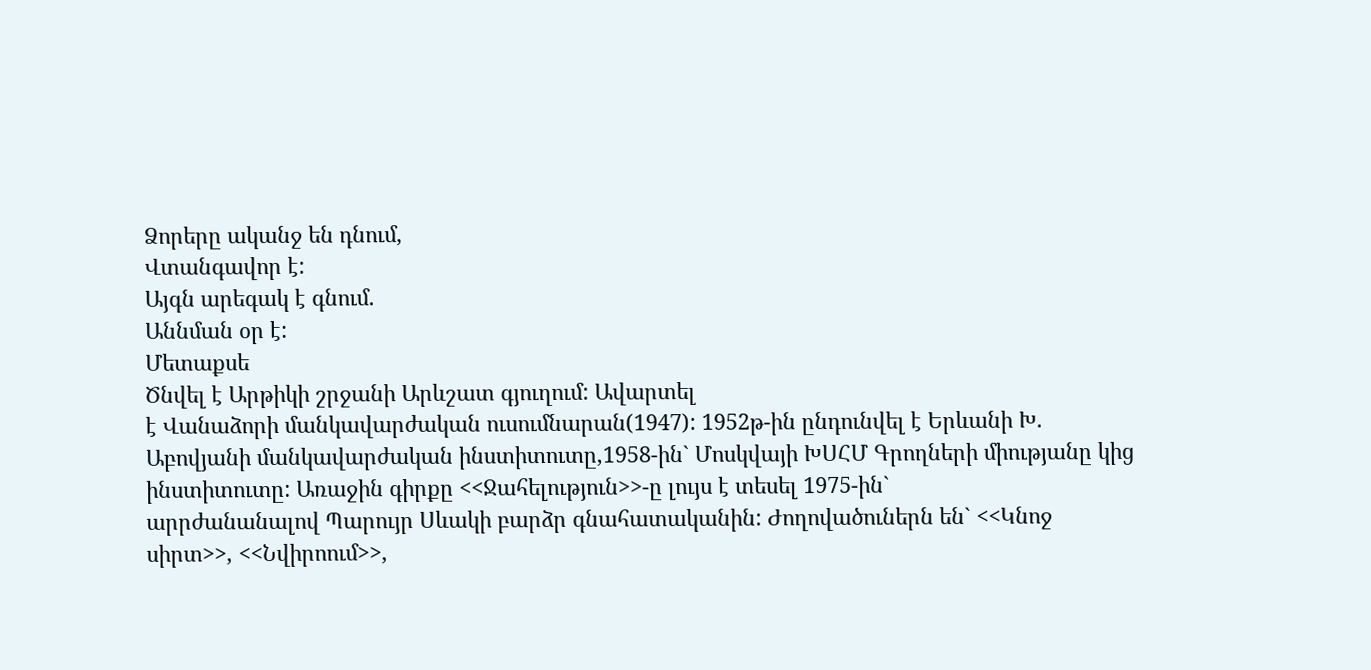Ձորերը ականջ են դնում,
Վտանգավոր է:
Այգն արեգակ է գնում.
Աննման օր է:
Մետաքսե
Ծնվել է Արթիկի շրջանի Արևշատ գյուղում: Ավարտել
է Վանաձորի մանկավարժական ուսումնարան(1947): 1952թ-ին ընդունվել է Երևանի Խ.
Աբովյանի մանկավարժական ինստիտուտը,1958-ին` Մոսկվայի ԽՍՀՄ Գրողների միությանը կից
ինստիտուտը: Առաջին գիրքը <<Ջահելություն>>-ը լույս է տեսել 1975-ին`
արրժանանալով Պարույր Սևակի բարձր գնահատականին: Ժողովածուներն են` <<Կնոջ
սիրտ>>, <<Նվիրոում>>,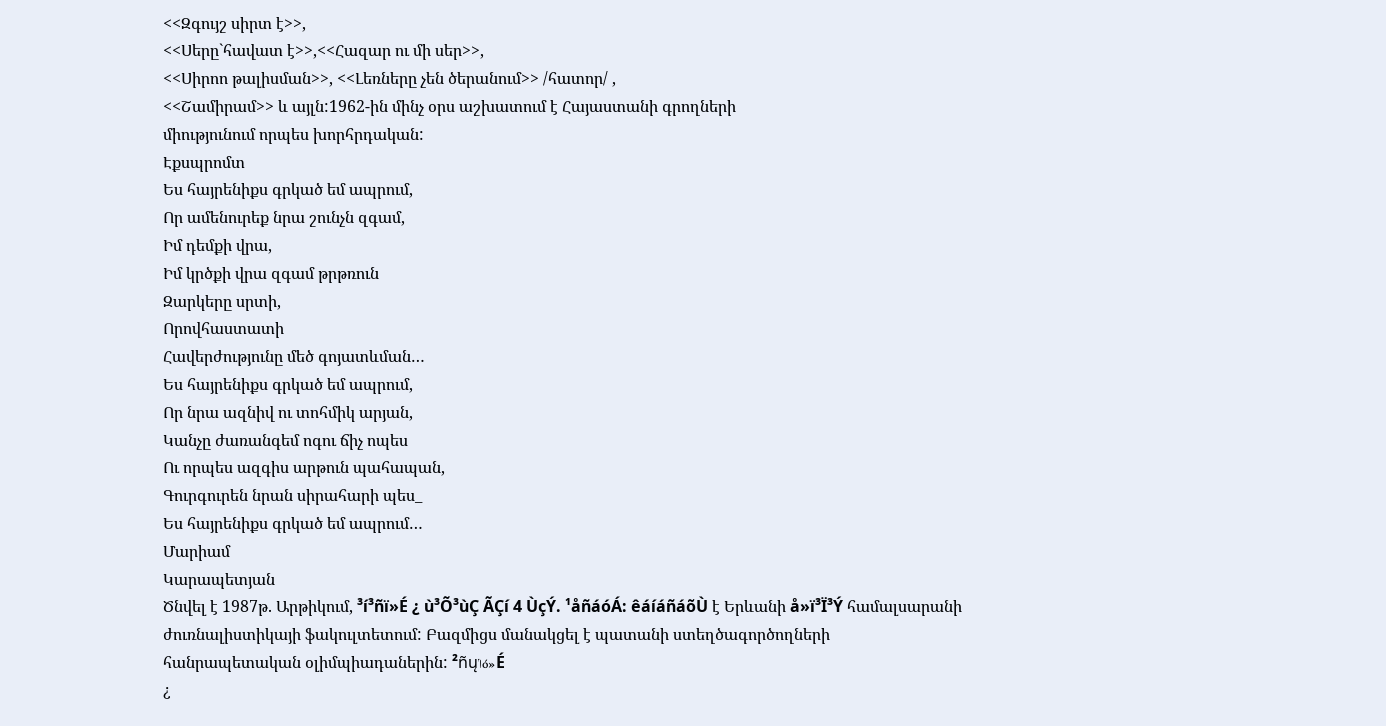<<Զգույշ սիրտ է>>,
<<Սերը`հավատ է>>,<<Հազար ու մի սեր>>,
<<Սիրոո թալիսման>>, <<Լեռները չեն ծերանում>> /հատոր/ ,
<<Շամիրամ>> և այլն:1962-ին մինչ օրս աշխատում է Հայաստանի գրողների
միությունում որպես խորհրդական:
Էքսպրոմտ
Ես հայրենիքս գրկած եմ ապրում,
Որ ամենուրեք նրա շունչն զգամ,
Իմ դեմքի վրա,
Իմ կրծքի վրա զգամ թրթռուն
Զարկերը սրտի,
Որովհաստատի
Հավերժությունը մեծ գոյատևման…
Ես հայրենիքս գրկած եմ ապրում,
Որ նրա ազնիվ ու տոհմիկ արյան,
Կանչը ժառանգեմ ոգու ճիչ ոպես
Ու որպես ազգիս արթուն պահապան,
Գուրգուրեն նրան սիրահարի պես_
Ես հայրենիքս գրկած եմ ապրում…
Մարիամ
Կարապետյան
Ծնվել է 1987թ. Արթիկում, ³í³ñï»É ¿ ù³Õ³ùÇ ÃÇí 4 ÙçÝ. ¹åñáóÁ: êáíáñáõÙ է Երևանի å»ï³Ï³Ý համալսարանի
ժուռնալիստիկայի ֆակուլտետում: Բազմիցս մանակցել է պատանի ստեղծագործողների
հանրապետական օլիմպիադաներին: ²ñųݳó»É
¿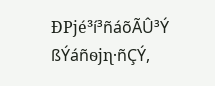ÐРϳé³í³ñáõÃÛ³Ý ßÝáñѳϳɳ·ñÇÝ,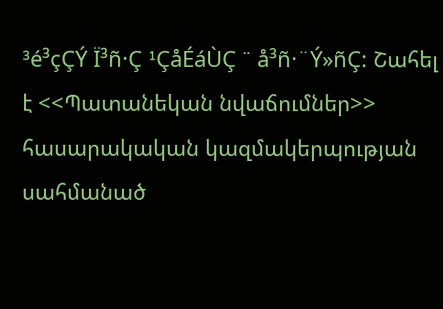³é³çÇÝ Ï³ñ·Ç ¹ÇåÉáÙÇ ¨ å³ñ·¨Ý»ñÇ: Շահել է <<Պատանեկան նվաճումներ>>
հասարակական կազմակերպության սահմանած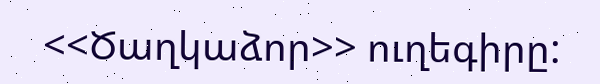<<Ծաղկաձոր>> ուղեգիրը: